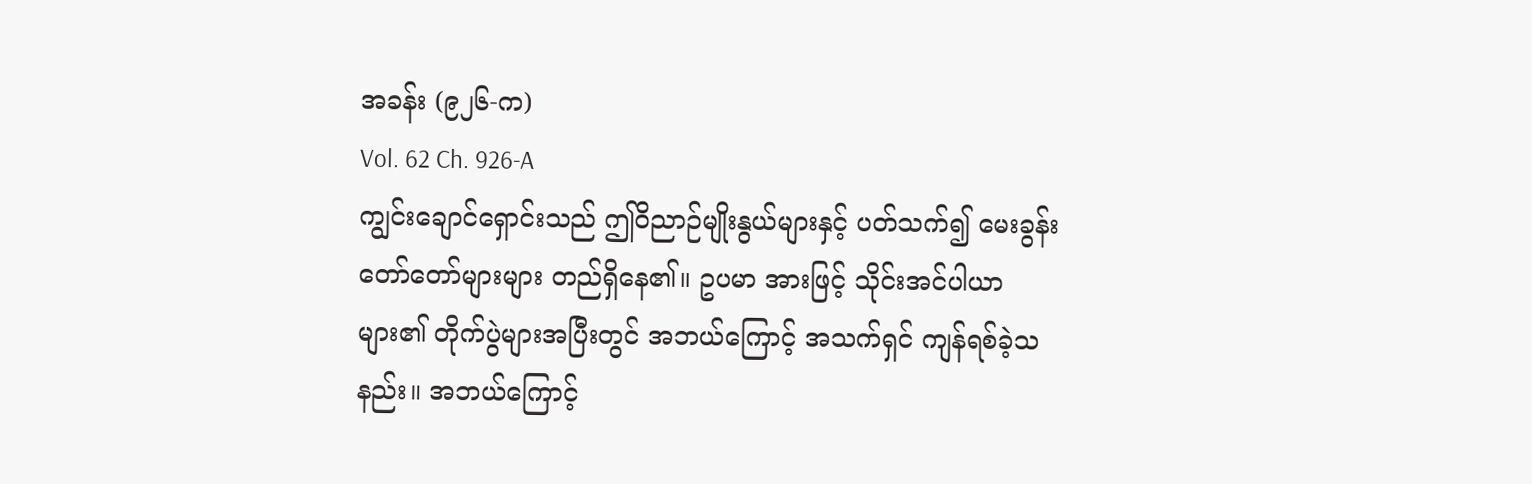အခန်း (၉၂၆-က)
Vol. 62 Ch. 926-A
ကျွင်းချောင်ရှောင်းသည် ဤဝိညာဉ်မျိုးနွယ်များနှင့် ပတ်သက်၍ မေးခွန်းတော်တော်များများ တည်ရှိနေ၏။ ဥပမာ အားဖြင့် သိုင်းအင်ပါယာများ၏ တိုက်ပွဲများအပြီးတွင် အဘယ်ကြောင့် အသက်ရှင် ကျန်ရစ်ခဲ့သနည်း။ အဘယ်ကြောင့်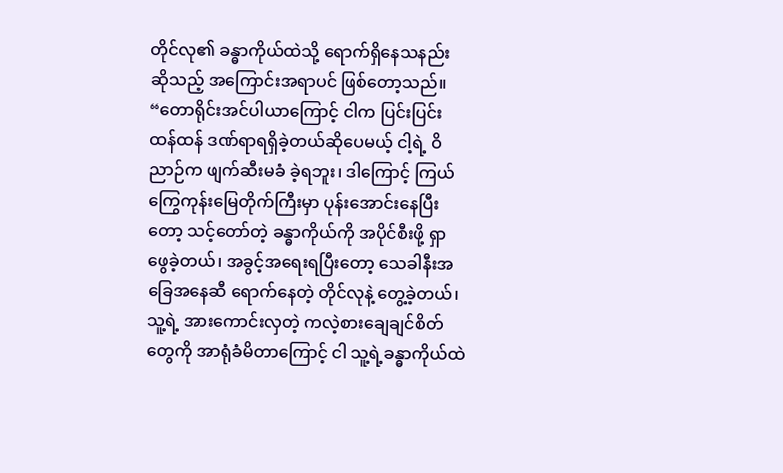တိုင်လု၏ ခန္ဓာကိုယ်ထဲသို့ ရောက်ရှိနေသနည်း ဆိုသည့် အကြောင်းအရာပင် ဖြစ်တော့သည်။
“တောရိုင်းအင်ပါယာကြောင့် ငါက ပြင်းပြင်းထန်ထန် ဒဏ်ရာရရှိခဲ့တယ်ဆိုပေမယ့် ငါ့ရဲ့ ဝိညာဉ်က ဖျက်ဆီးမခံ ခဲ့ရဘူး၊ ဒါကြောင့် ကြယ်ကြွေကုန်းမြေတိုက်ကြီးမှာ ပုန်းအောင်းနေပြီးတော့ သင့်တော်တဲ့ ခန္ဓာကိုယ်ကို အပိုင်စီးဖို့ ရှာဖွေခဲ့တယ်၊ အခွင့်အရေးရပြီးတော့ သေခါနီးအခြေအနေဆီ ရောက်နေတဲ့ တိုင်လုနဲ့ တွေ့ခဲ့တယ်၊ သူ့ရဲ့ အားကောင်းလှတဲ့ ကလဲ့စားချေချင်စိတ်တွေကို အာရုံခံမိတာကြောင့် ငါ သူ့ရဲ့ခန္ဓာကိုယ်ထဲ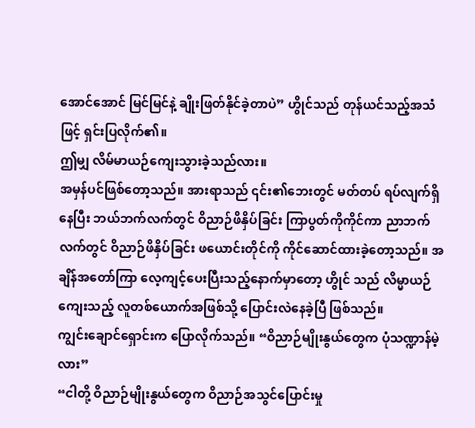အောင်အောင် မြင်မြင်နဲ့ ချိုးဖြတ်နိုင်ခဲ့တာပဲ” ဟွိုင်သည် တုန်ယင်သည့်အသံဖြင့် ရှင်းပြလိုက်၏။
ဤမျှ လိမ်မာယဉ်ကျေးသွားခဲ့သည်လား။
အမှန်ပင်ဖြစ်တော့သည်။ အားရာသည် ၎င်း၏ဘေးတွင် မတ်တပ် ရပ်လျက်ရှိနေပြီး ဘယ်ဘက်လက်တွင် ဝိညာဉ်ဖိနှိပ်ခြင်း ကြာပွတ်ကိုကိုင်ကာ ညာဘက်လက်တွင် ဝိညာဉ်ဖိနှိပ်ခြင်း ဖယောင်းတိုင်ကို ကိုင်ဆောင်ထားခဲ့တော့သည်။ အချိန်အတော်ကြာ လေ့ကျင့်ပေးပြီးသည့်နောက်မှာတော့ ဟွိုင် သည် လိမ္မာယဉ်ကျေးသည့် လူတစ်ယောက်အဖြစ်သို့ ပြောင်းလဲနေခဲ့ပြီ ဖြစ်သည်။
ကျွင်းချောင်ရှောင်းက ပြောလိုက်သည်။ “ဝိညာဉ်မျိုးနွယ်တွေက ပုံသဏ္ဍာန်မဲ့လား”
“ငါတို့ ဝိညာဉ်မျိုးနွယ်တွေက ဝိညာဉ်အသွင်ပြောင်းမှု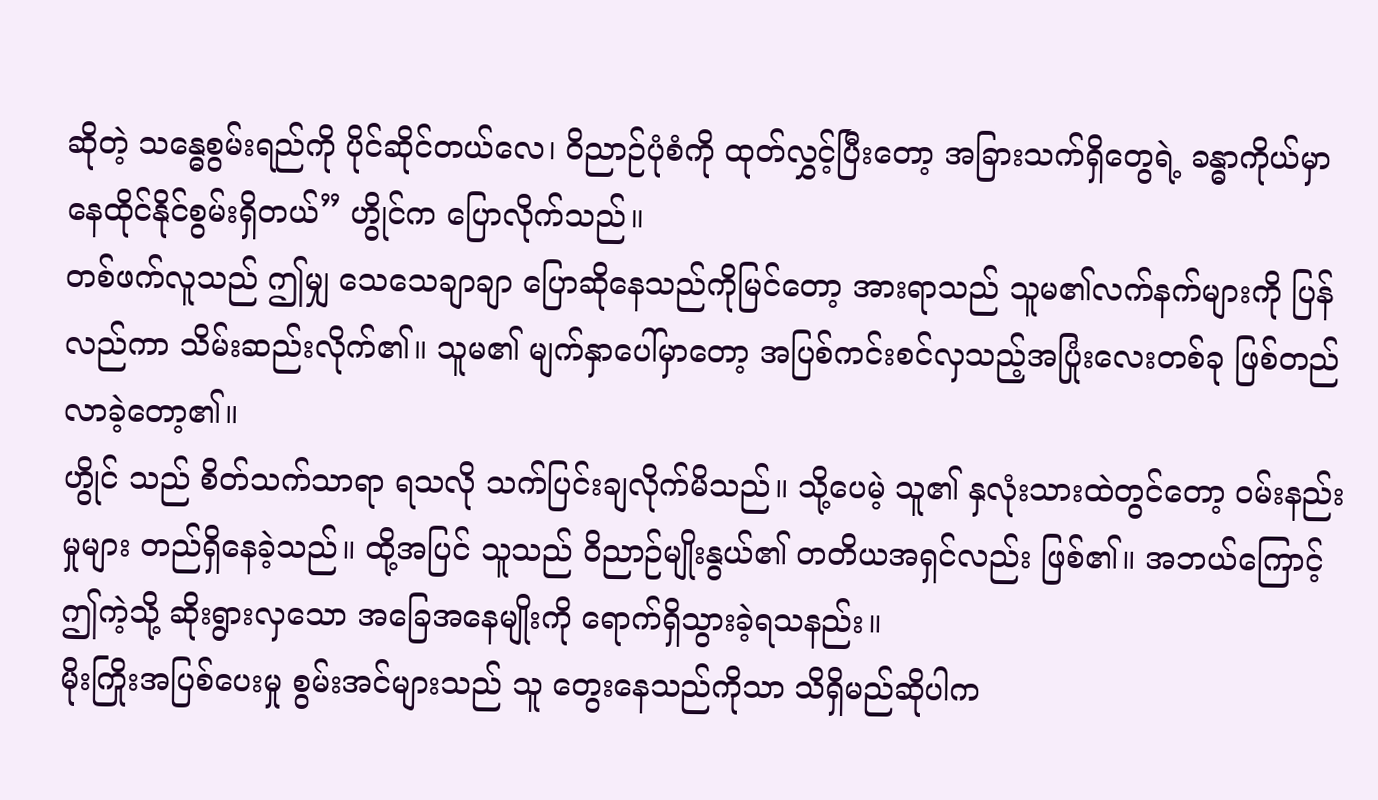ဆိုတဲ့ သန္ဓေစွမ်းရည်ကို ပိုင်ဆိုင်တယ်လေ၊ ဝိညာဉ်ပုံစံကို ထုတ်လွှင့်ပြီးတော့ အခြားသက်ရှိတွေရဲ့ ခန္ဓာကိုယ်မှာ နေထိုင်နိုင်စွမ်းရှိတယ်” ဟွိုင်က ပြောလိုက်သည်။
တစ်ဖက်လူသည် ဤမျှ သေသေချာချာ ပြောဆိုနေသည်ကိုမြင်တော့ အားရာသည် သူမ၏လက်နက်များကို ပြန်လည်ကာ သိမ်းဆည်းလိုက်၏။ သူမ၏ မျက်နှာပေါ်မှာတော့ အပြစ်ကင်းစင်လှသည့်အပြုံးလေးတစ်ခု ဖြစ်တည်လာခဲ့တော့၏။
ဟွိုင် သည် စိတ်သက်သာရာ ရသလို သက်ပြင်းချလိုက်မိသည်။ သို့ပေမဲ့ သူ၏ နှလုံးသားထဲတွင်တော့ ဝမ်းနည်းမှုများ တည်ရှိနေခဲ့သည်။ ထို့အပြင် သူသည် ဝိညာဉ်မျိုးနွယ်၏ တတိယအရှင်လည်း ဖြစ်၏။ အဘယ်ကြောင့် ဤကဲ့သို့ ဆိုးရွားလှသော အခြေအနေမျိုးကို ရောက်ရှိသွားခဲ့ရသနည်း။
မိုးကြိုးအပြစ်ပေးမှု စွမ်းအင်များသည် သူ တွေးနေသည်ကိုသာ သိရှိမည်ဆိုပါက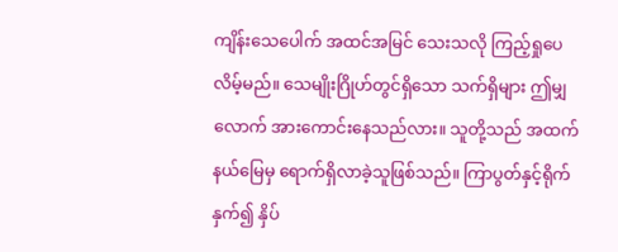ကျိန်းသေပေါက် အထင်အမြင် သေးသလို ကြည့်ရှုပေလိမ့်မည်။ သေမျိုးဂြိုဟ်တွင်ရှိသော သက်ရှိများ ဤမျှလောက် အားကောင်းနေသည်လား။ သူတို့သည် အထက်နယ်မြေမှ ရောက်ရှိလာခဲ့သူဖြစ်သည်။ ကြာပွတ်နှင့်ရိုက်နှက်၍ နှိပ်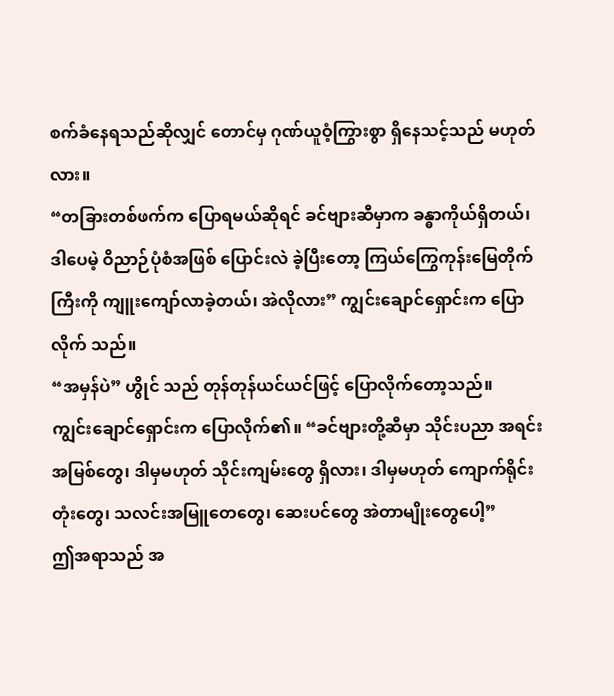စက်ခံနေရသည်ဆိုလျှင် တောင်မှ ဂုဏ်ယူဝံ့ကြွားစွာ ရှိနေသင့်သည် မဟုတ်လား။
“တခြားတစ်ဖက်က ပြောရမယ်ဆိုရင် ခင်ဗျားဆီမှာက ခန္ဓာကိုယ်ရှိတယ်၊ ဒါပေမဲ့ ဝိညာဉ်ပုံစံအဖြစ် ပြောင်းလဲ ခဲ့ပြီးတော့ ကြယ်ကြွေကုန်းမြေတိုက်ကြီးကို ကျူးကျော်လာခဲ့တယ်၊ အဲလိုလား” ကျွင်းချောင်ရှောင်းက ပြောလိုက် သည်။
“အမှန်ပဲ” ဟွိုင် သည် တုန်တုန်ယင်ယင်ဖြင့် ပြောလိုက်တော့သည်။
ကျွင်းချောင်ရှောင်းက ပြောလိုက်၏။ “ခင်ဗျားတို့ဆီမှာ သိုင်းပညာ အရင်းအမြစ်တွေ၊ ဒါမှမဟုတ် သိုင်းကျမ်းတွေ ရှိလား၊ ဒါမှမဟုတ် ကျောက်ရိုင်းတုံးတွေ၊ သလင်းအမြူတေတွေ၊ ဆေးပင်တွေ အဲတာမျိုးတွေပေါ့”
ဤအရာသည် အ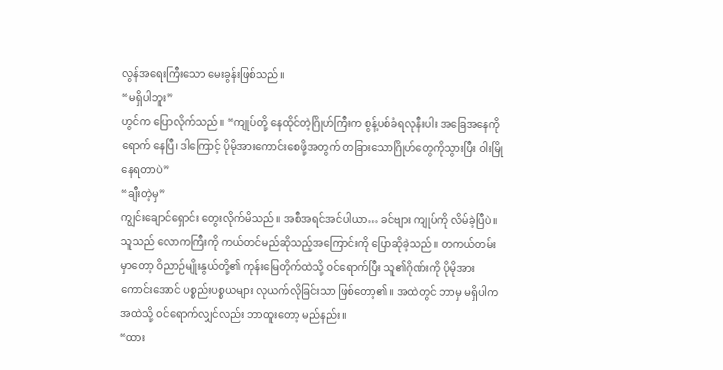လွန်အရေးကြီးသော မေးခွန်းဖြစ်သည်။
“မရှိပါဘူး”
ဟွင်က ပြောလိုက်သည်။ “ကျုပ်တို့ နေထိုင်တဲ့ဂြိုဟ်ကြီးက စွန့်ပစ်ခံရလုနီးပါး အခြေအနေကို ရောက် နေပြီ၊ ဒါကြောင့် ပိုမိုအားကောင်းစေဖို့အတွက် တခြားသောဂြိုဟ်တွေကိုသွားပြီး ဝါးမြိုနေရတာပဲ”
“ချီးတဲ့မှ”
ကျွင်းချောင်ရှောင်း တွေးလိုက်မိသည်။ အစီအရင်အင်ပါယာ… ခင်ဗျား ကျုပ်ကို လိမ်ခဲ့ပြီပဲ။
သူသည် လောကကြီးကို ကယ်တင်မည်ဆိုသည့်အကြောင်းကို ပြောဆိုခဲ့သည်။ တကယ်တမ်းမှာတော့ ဝိညာဉ်မျိုးနွယ်တို့၏ ကုန်းမြေတိုက်ထဲသို့ ဝင်ရောက်ပြီး သူ၏ဂိုဏ်းကို ပိုမိုအားကောင်းအောင် ပစ္စည်းပစ္စယများ လုယက်လိုခြင်းသာ ဖြစ်တော့၏။ အထဲတွင် ဘာမှ မရှိပါက အထဲသို့ ဝင်ရောက်လျှင်လည်း ဘာထူးတော့ မည်နည်း။
“ထား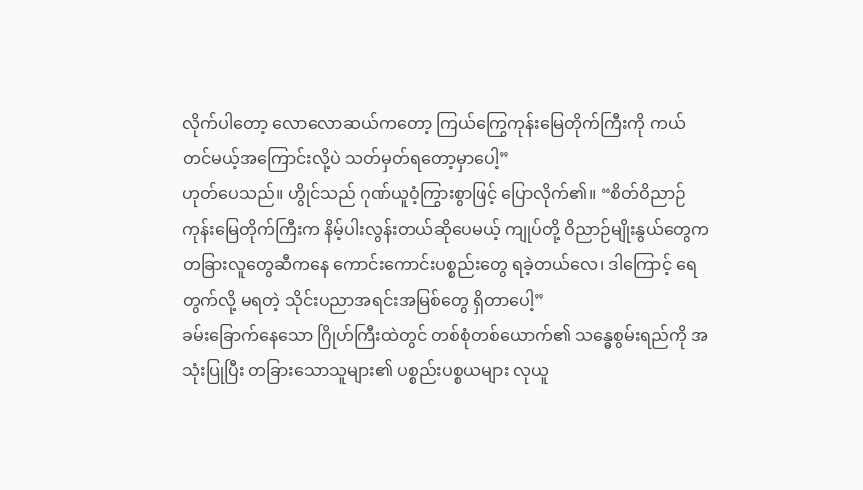လိုက်ပါတော့ လောလောဆယ်ကတော့ ကြယ်ကြွေကုန်းမြေတိုက်ကြီးကို ကယ်တင်မယ့်အကြောင်းလို့ပဲ သတ်မှတ်ရတော့မှာပေါ့”
ဟုတ်ပေသည်။ ဟွိုင်သည် ဂုဏ်ယူဝံ့ကြွားစွာဖြင့် ပြောလိုက်၏။ “စိတ်ဝိညာဉ်ကုန်းမြေတိုက်ကြီးက နိမ့်ပါးလွန်းတယ်ဆိုပေမယ့် ကျုပ်တို့ ဝိညာဉ်မျိုးနွယ်တွေက တခြားလူတွေဆီကနေ ကောင်းကောင်းပစ္စည်းတွေ ရခဲ့တယ်လေ၊ ဒါကြောင့် ရေတွက်လို့ မရတဲ့ သိုင်းပညာအရင်းအမြစ်တွေ ရှိတာပေါ့”
ခမ်းခြောက်နေသော ဂြိုဟ်ကြီးထဲတွင် တစ်စုံတစ်ယောက်၏ သန္ဓေစွမ်းရည်ကို အသုံးပြုပြီး တခြားသောသူများ၏ ပစ္စည်းပစ္စယများ လုယူ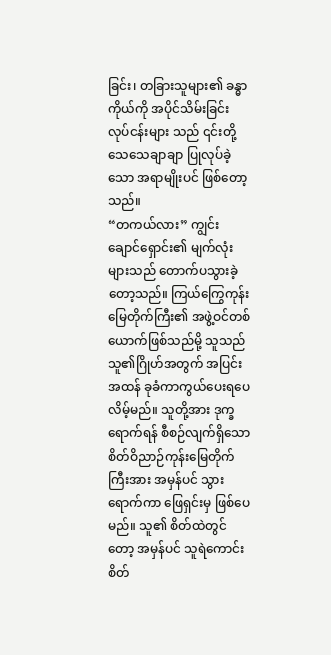ခြင်း၊ တခြားသူများ၏ ခန္ဓာကိုယ်ကို အပိုင်သိမ်းခြင်း လုပ်ငန်းများ သည် ၎င်းတို့ သေသေချာချာ ပြုလုပ်ခဲ့သော အရာမျိုးပင် ဖြစ်တော့သည်။
“တကယ်လား” ကျွင်းချောင်ရှောင်း၏ မျက်လုံးများသည် တောက်ပသွားခဲ့တော့သည်။ ကြယ်ကြွေကုန်းမြေတိုက်ကြီး၏ အဖွဲ့ဝင်တစ်ယောက်ဖြစ်သည်မို့ သူသည် သူ၏ဂြိုဟ်အတွက် အပြင်းအထန် ခုခံကာကွယ်ပေးရပေလိမ့်မည်။ သူတို့အား ဒုက္ခရောက်ရန် စီစဉ်လျက်ရှိသော စိတ်ဝိညာဉ်ကုန်းမြေတိုက်ကြီးအား အမှန်ပင် သွားရောက်ကာ ဖြေရှင်းမှ ဖြစ်ပေမည်။ သူ၏ စိတ်ထဲတွင်တော့ အမှန်ပင် သူရဲကောင်းစိတ်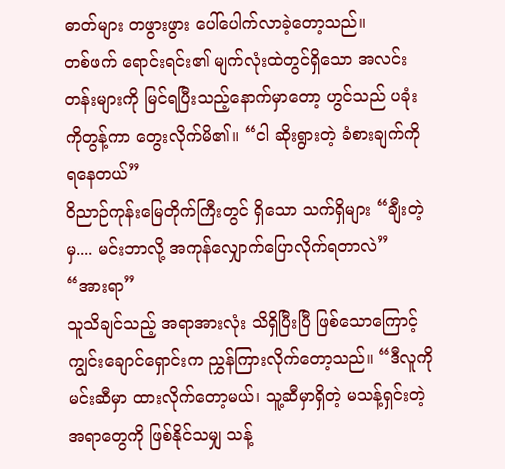ဓာတ်များ တဖွားဖွား ပေါ်ပေါက်လာခဲ့တော့သည်။
တစ်ဖက် ရောင်းရင်း၏ မျက်လုံးထဲတွင်ရှိသော အလင်းတန်းများကို မြင်ရပြီးသည့်နောက်မှာတော့ ဟွင်သည် ပခုံးကိုတွန့်ကာ တွေးလိုက်မိ၏။ “ငါ ဆိုးရွားတဲ့ ခံစားချက်ကို ရနေတယ်”
ဝိညာဉ်ကုန်းမြေတိုက်ကြီးတွင် ရှိသော သက်ရှိများ “ချီးတဲ့မှ.... မင်းဘာလို့ အကုန်လျှောက်ပြောလိုက်ရတာလဲ”
“အားရာ”
သူသိချင်သည့် အရာအားလုံး သိရှိပြီးပြီ ဖြစ်သောကြောင့် ကျွင်းချောင်ရှောင်းက ညွှန်ကြားလိုက်တော့သည်။ “ဒီလူကို မင်းဆီမှာ ထားလိုက်တော့မယ်၊ သူ့ဆီမှာရှိတဲ့ မသန့်ရှင်းတဲ့အရာတွေကို ဖြစ်နိုင်သမျှ သန့်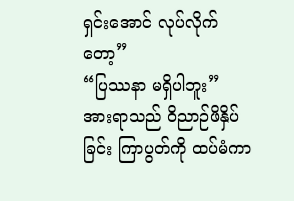ရှင်းအောင် လုပ်လိုက်တော့”
“ပြဿနာ မရှိပါဘူး”
အားရာသည် ဝိညာဉ်ဖိနှိပ်ခြင်း ကြာပွတ်ကို ထပ်မံကာ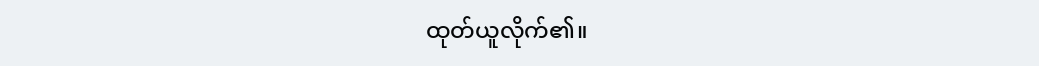ထုတ်ယူလိုက်၏။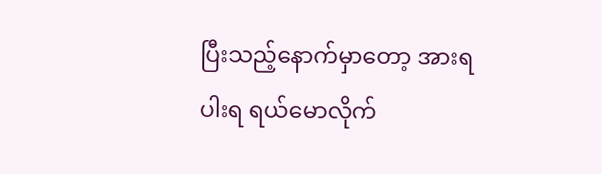ပြီးသည့်နောက်မှာတော့ အားရပါးရ ရယ်မောလိုက်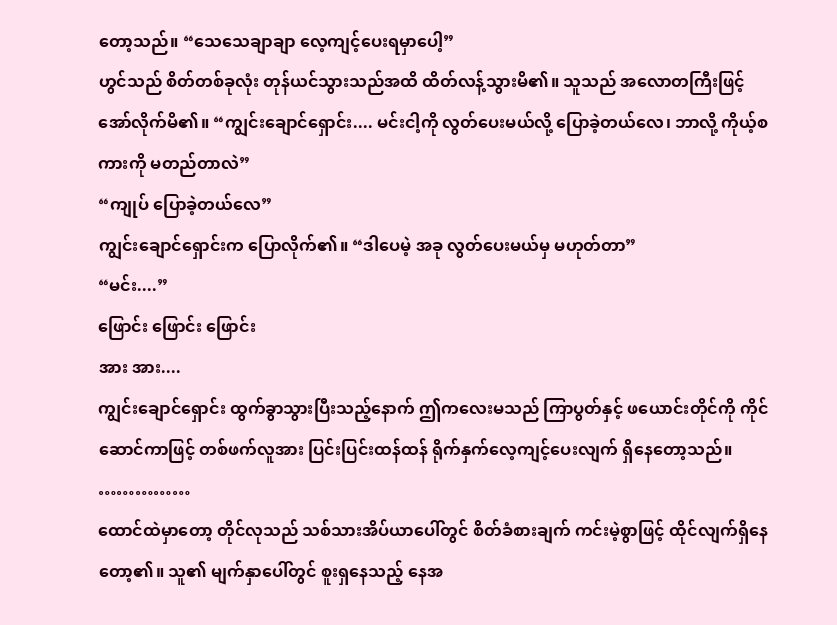တော့သည်။ “သေသေချာချာ လေ့ကျင့်ပေးရမှာပေါ့”
ဟွင်သည် စိတ်တစ်ခုလုံး တုန်ယင်သွားသည်အထိ ထိတ်လန့်သွားမိ၏။ သူသည် အလောတကြီးဖြင့် အော်လိုက်မိ၏။ “ကျွင်းချောင်ရှောင်း.... မင်းငါ့ကို လွတ်ပေးမယ်လို့ ပြောခဲ့တယ်လေ၊ ဘာလို့ ကိုယ့်စကားကို မတည်တာလဲ”
“ကျုပ် ပြောခဲ့တယ်လေ”
ကျွင်းချောင်ရှောင်းက ပြောလိုက်၏။ “ဒါပေမဲ့ အခု လွတ်ပေးမယ်မှ မဟုတ်တာ”
“မင်း....”
ဖြောင်း ဖြောင်း ဖြောင်း
အား အား....
ကျွင်းချောင်ရှောင်း ထွက်ခွာသွားပြီးသည့်နောက် ဤကလေးမသည် ကြာပွတ်နှင့် ဖယောင်းတိုင်ကို ကိုင်ဆောင်ကာဖြင့် တစ်ဖက်လူအား ပြင်းပြင်းထန်ထန် ရိုက်နှက်လေ့ကျင့်ပေးလျက် ရှိနေတော့သည်။
……………
ထောင်ထဲမှာတော့ တိုင်လုသည် သစ်သားအိပ်ယာပေါ်တွင် စိတ်ခံစားချက် ကင်းမဲ့စွာဖြင့် ထိုင်လျက်ရှိနေတော့၏။ သူ၏ မျက်နှာပေါ်တွင် စူးရှနေသည့် နေအ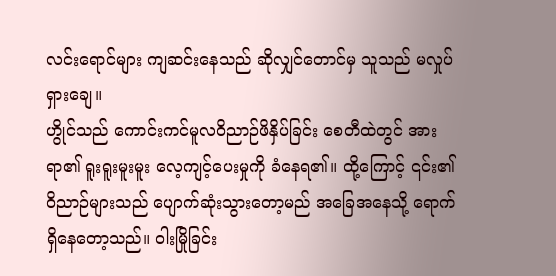လင်းရောင်များ ကျဆင်းနေသည် ဆိုလျှင်တောင်မှ သူသည် မလှုပ်ရှားချေ။
ဟွိုင်သည် ကောင်းကင်မူလဝိညာဉ်ဖိနှိပ်ခြင်း စေတီထဲတွင် အားရာ၏ ရူးရူးမူးမူး လေ့ကျင့်ပေးမှုကို ခံနေရ၏။ ထို့ကြောင့် ၎င်း၏ ဝိညာဉ်များသည် ပျောက်ဆုံးသွားတော့မည် အခြေအနေသို့ ရောက်ရှိနေတော့သည်။ ဝါးမြိုခြင်း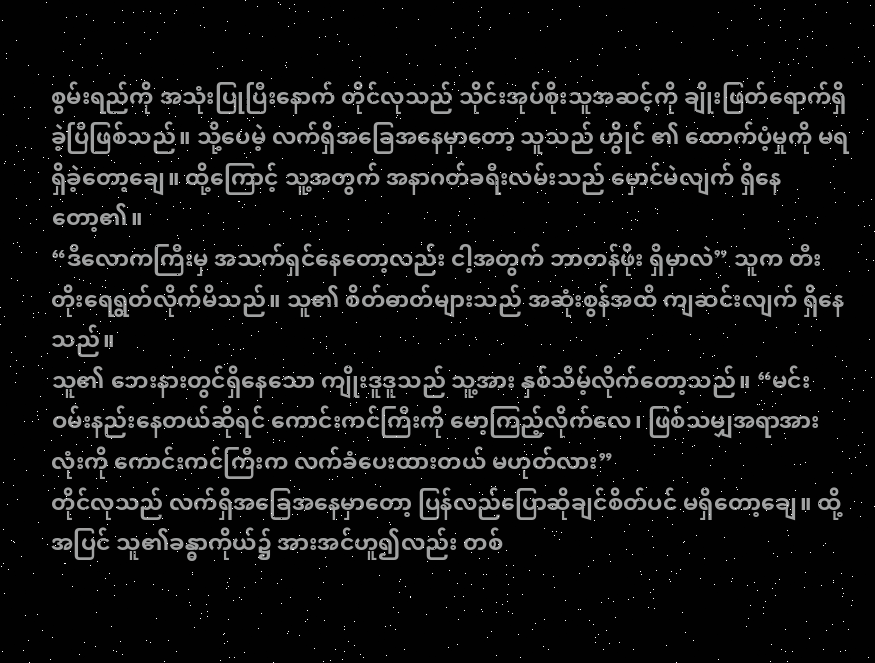စွမ်းရည်ကို အသုံးပြုပြီးနောက် တိုင်လုသည် သိုင်းအုပ်စိုးသူအဆင့်ကို ချိုးဖြတ်ရောက်ရှိခဲ့ပြီဖြစ်သည်။ သို့ပေမဲ့ လက်ရှိအခြေအနေမှာတော့ သူသည် ဟွိုင် ၏ ထောက်ပံ့မှုကို မရရှိခဲ့တော့ချေ။ ထို့ကြောင့် သူ့အတွက် အနာဂတ်ခရီးလမ်းသည် မှောင်မဲလျက် ရှိနေတော့၏။
“ဒီလောကကြီးမှ အသက်ရှင်နေတော့လည်း ငါ့အတွက် ဘာတန်ဖိုး ရှိမှာလဲ” သူက တီးတိုးရေရွတ်လိုက်မိသည်။ သူ၏ စိတ်ဓာတ်များသည် အဆုံးစွန်အထိ ကျဆင်းလျက် ရှိနေသည်။
သူ၏ ဘေးနားတွင်ရှိနေသော ကျိုးဒူဒူသည် သူ့အား နှစ်သိမ့်လိုက်တော့သည်။ “မင်း ဝမ်းနည်းနေတယ်ဆိုရင် ကောင်းကင်ကြီးကို မော့ကြည့်လိုက်လေ၊ ဖြစ်သမျှအရာအားလုံးကို ကောင်းကင်ကြီးက လက်ခံပေးထားတယ် မဟုတ်လား”
တိုင်လုသည် လက်ရှိအခြေအနေမှာတော့ ပြန်လည်ပြောဆိုချင်စိတ်ပင် မရှိတော့ချေ။ ထို့အပြင် သူ၏ခန္ဓာကိုယ်၌ အားအင်ဟူ၍လည်း တစ်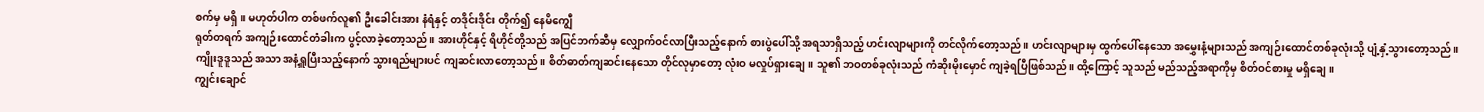စက်မှ မရှိ။ မဟုတ်ပါက တစ်ဖက်လူ၏ ဦးခေါင်းအား နံရံနှင့် တဒိုင်းဒိုင်း တိုက်၍ နေမိကျွေီ
ရုတ်တရက် အကျဉ်းထောင်တံခါးက ပွင့်လာခဲ့တော့သည်။ အားဟိုင်နှင့် ရိဟိုင်တို့သည် အပြင်ဘက်ဆီမှ လျှောက်ဝင်လာပြီးသည့်နောက် စားပွဲပေါ်သို့ အရသာရှိသည့် ဟင်းလျာများကို တင်လိုက်တော့သည်။ ဟင်းလျာများမှ ထွက်ပေါ်နေသော အမွှေးနံ့များသည် အကျဉ်းထောင်တစ်ခုလုံးသို့ ပျံ့နှံ့သွားတော့သည်။
ကျိုးဒူဒူသည် အသာ အနံ့ရှူပြီးသည့်နောက် သွားရည်များပင် ကျဆင်းလာတော့သည်။ စိတ်ဓာတ်ကျဆင်းနေသော တိုင်လုမှာတော့ လုံးဝ မလှုပ်ရှားချေ။ သူ၏ ဘဝတစ်ခုလုံးသည် ကံဆိုးမိုးမှောင် ကျခဲ့ရပြီဖြစ်သည်။ ထို့ကြောင့် သူသည် မည်သည့်အရာကိုမှ စိတ်ဝင်စားမှု မရှိချေ။
ကျွင်းချောင်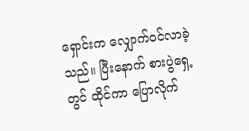ရှောင်းက လျှောက်ဝင်လာခဲ့သည်။ ပြီးနောက် စားပွဲရှေ့တွင် ထိုင်ကာ ပြောလိုက်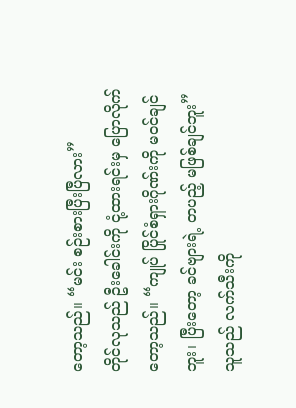တော့သည်။ “မင်း စဉ်းစားပြီးပြီလား”
တိုင်လုသည် ဦးခေါင်းကို ငုံ့ထားရင်းမှ ပြောလိုက်တော့သည်။ “ကျုပ် ပြိုင်စံရှားဂိုဏ်းကို မဝင်ချင်ဘူး၊ ပြီးတော့ ခင်ဗျားရဲ့ တပည့် မဖြစ်ချင်ဘူး”
သူသည် လက်သီးကို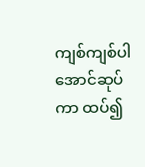ကျစ်ကျစ်ပါအောင်ဆုပ်ကာ ထပ်၍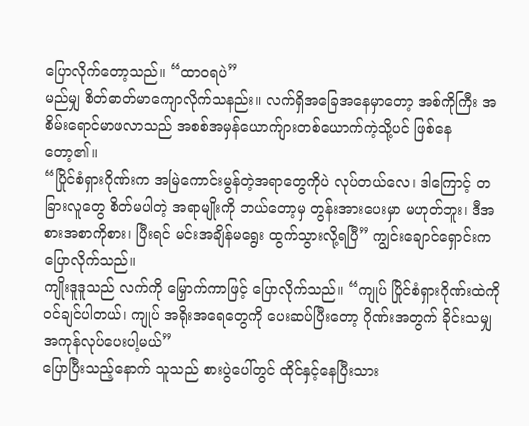ပြောလိုက်တော့သည်။ “ထာဝရပဲ”
မည်မျှ စိတ်ဓာတ်မာကျောလိုက်သနည်း။ လက်ရှိအခြေအနေမှာတော့ အစ်ကိုကြီး အစိမ်းရောင်မာဖလာသည် အစစ်အမှန်ယောက်ျားတစ်ယောက်ကဲ့သို့ပင် ဖြစ်နေတော့၏။
“ပြိုင်စံရှားဂိုဏ်းက အမြဲကောင်းမွန်တဲ့အရာတွေကိုပဲ လုပ်တယ်လေ၊ ဒါကြောင့် တခြားလူတွေ စိတ်မပါတဲ့ အရာမျိုးကို ဘယ်တော့မှ တွန်းအားပေးမှာ မဟုတ်ဘူး၊ ဒီအစားအစာကိုစား၊ ပြီးရင် မင်းအချိန်မရွေး ထွက်သွားလို့ရပြီ” ကျွင်းချောင်ရှောင်းက ပြောလိုက်သည်။
ကျိုးဒူဒူသည် လက်ကို မြှောက်ကာဖြင့် ပြောလိုက်သည်။ “ကျုပ် ပြိုင်စံရှားဂိုဏ်းထဲကို ဝင်ချင်ပါတယ်၊ ကျုပ် အရိုးအရေတွေကို ပေးဆပ်ပြီးတော့ ဂိုဏ်းအတွက် ခိုင်းသမျှ အကုန်လုပ်ပေးပါ့မယ်”
ပြောပြီးသည့်နောက် သူသည် စားပွဲပေါ်တွင် ထိုင်နှင့်နေပြီးသား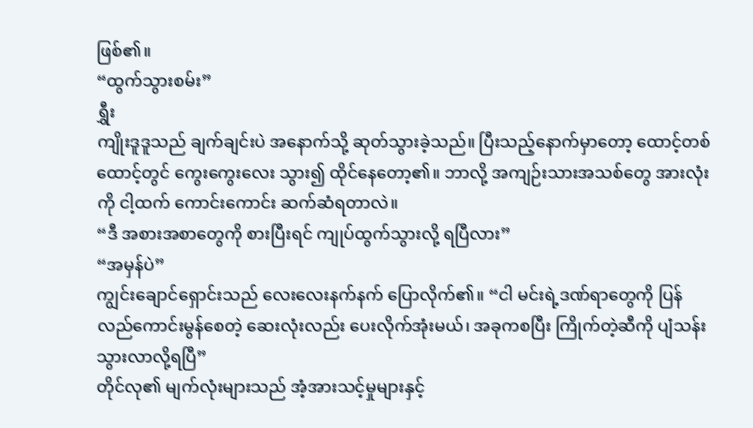ဖြစ်၏။
“ထွက်သွားစမ်း”
ရွှီး
ကျိုးဒူဒူသည် ချက်ချင်းပဲ အနောက်သို့ ဆုတ်သွားခဲ့သည်။ ပြီးသည့်နောက်မှာတော့ ထောင့်တစ်ထောင့်တွင် ကွေးကွေးလေး သွား၍ ထိုင်နေတော့၏။ ဘာလို့ အကျဉ်းသားအသစ်တွေ အားလုံးကို ငါ့ထက် ကောင်းကောင်း ဆက်ဆံရတာလဲ။
“ဒီ အစားအစာတွေကို စားပြီးရင် ကျုပ်ထွက်သွားလို့ ရပြီလား”
“အမှန်ပဲ”
ကျွင်းချောင်ရှောင်းသည် လေးလေးနက်နက် ပြောလိုက်၏။ “ငါ မင်းရဲ့ဒဏ်ရာတွေကို ပြန်လည်ကောင်းမွန်စေတဲ့ ဆေးလုံးလည်း ပေးလိုက်အုံးမယ်၊ အခုကစပြီး ကြိုက်တဲ့ဆီကို ပျံသန်းသွားလာလို့ရပြီ”
တိုင်လု၏ မျက်လုံးများသည် အံ့အားသင့်မှုများနှင့်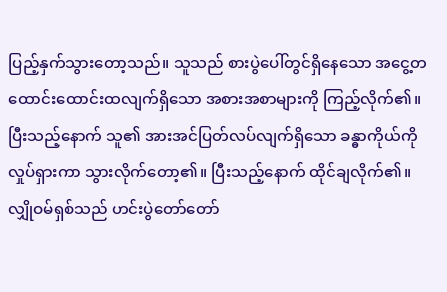ပြည့်နှက်သွားတော့သည်။ သူသည် စားပွဲပေါ်တွင်ရှိနေသော အငွေ့တထောင်းထောင်းထလျက်ရှိသော အစားအစာများကို ကြည့်လိုက်၏။ ပြီးသည့်နောက် သူ၏ အားအင်ပြတ်လပ်လျက်ရှိသော ခန္ဓာကိုယ်ကို လှုပ်ရှားကာ သွားလိုက်တော့၏။ ပြီးသည့်နောက် ထိုင်ချလိုက်၏။
လျှိုဝမ်ရှစ်သည် ဟင်းပွဲတော်တော်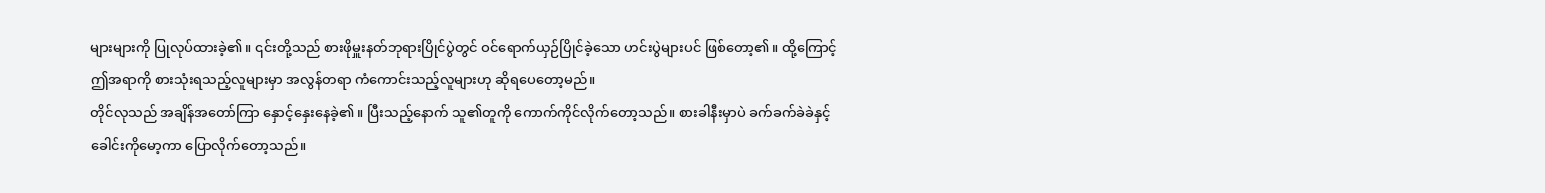များများကို ပြုလုပ်ထားခဲ့၏။ ၎င်းတို့သည် စားဖိုမှူးနတ်ဘုရားပြိုင်ပွဲတွင် ဝင်ရောက်ယှဉ်ပြိုင်ခဲ့သော ဟင်းပွဲများပင် ဖြစ်တော့၏။ ထို့ကြောင့် ဤအရာကို စားသုံးရသည့်လူများမှာ အလွန်တရာ ကံကောင်းသည့်လူများဟု ဆိုရပေတော့မည်။
တိုင်လုသည် အချိန်အတော်ကြာ နှောင့်နှေးနေခဲ့၏။ ပြီးသည့်နောက် သူ၏တူကို ကောက်ကိုင်လိုက်တော့သည်။ စားခါနီးမှာပဲ ခက်ခက်ခဲခဲနှင့် ခေါင်းကိုမော့ကာ ပြောလိုက်တော့သည်။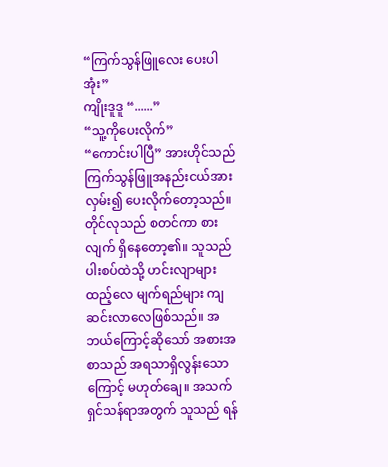“ကြက်သွန်ဖြူလေး ပေးပါအုံး”
ကျိုးဒူဒူ “......”
“သူ့ကိုပေးလိုက်”
“ကောင်းပါပြီ” အားဟိုင်သည် ကြက်သွန်ဖြူအနည်းငယ်အား လှမ်း၍ ပေးလိုက်တော့သည်။
တိုင်လုသည် စတင်ကာ စားလျက် ရှိနေတော့၏။ သူသည် ပါးစပ်ထဲသို့ ဟင်းလျာများ ထည့်လေ မျက်ရည်များ ကျဆင်းလာလေဖြစ်သည်။ အဘယ်ကြောင့်ဆိုသော် အစားအစာသည် အရသာရှိလွန်းသောကြောင့် မဟုတ်ချေ။ အသက်ရှင်သန်ရာအတွက် သူသည် ရန်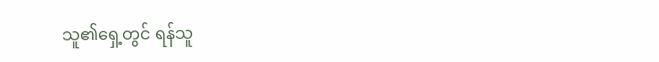သူ၏ရှေ့တွင် ရန်သူ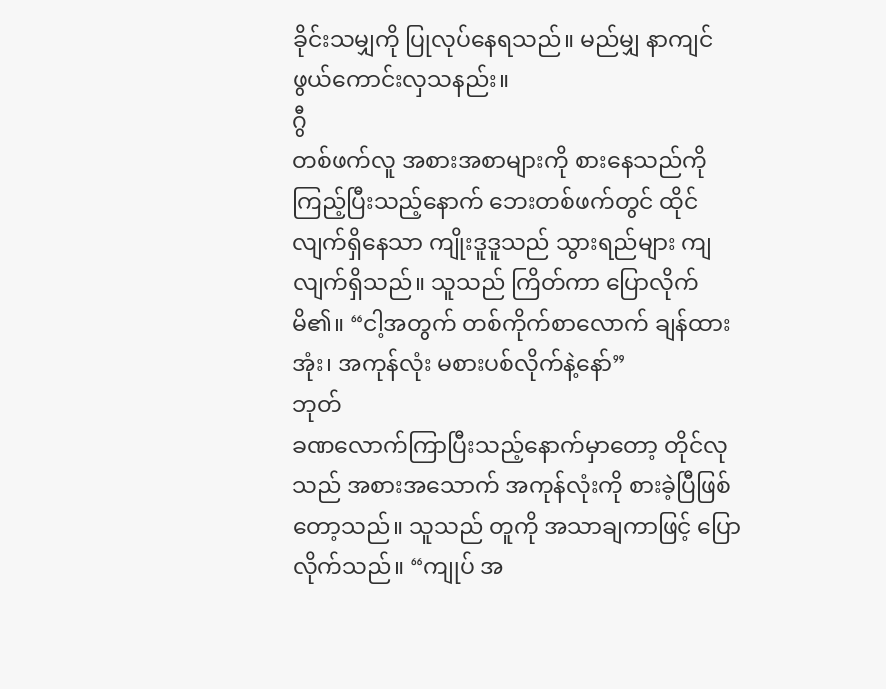ခိုင်းသမျှကို ပြုလုပ်နေရသည်။ မည်မျှ နာကျင်ဖွယ်ကောင်းလှသနည်း။
ဂွီ
တစ်ဖက်လူ အစားအစာများကို စားနေသည်ကို ကြည့်ပြီးသည့်နောက် ဘေးတစ်ဖက်တွင် ထိုင်လျက်ရှိနေသာ ကျိုးဒူဒူသည် သွားရည်များ ကျလျက်ရှိသည်။ သူသည် ကြိတ်ကာ ပြောလိုက်မိ၏။ “ငါ့အတွက် တစ်ကိုက်စာလောက် ချန်ထားအုံး၊ အကုန်လုံး မစားပစ်လိုက်နဲ့နော်”
ဘုတ်
ခဏလောက်ကြာပြီးသည့်နောက်မှာတော့ တိုင်လုသည် အစားအသောက် အကုန်လုံးကို စားခဲ့ပြီဖြစ်တော့သည်။ သူသည် တူကို အသာချကာဖြင့် ပြောလိုက်သည်။ “ကျုပ် အ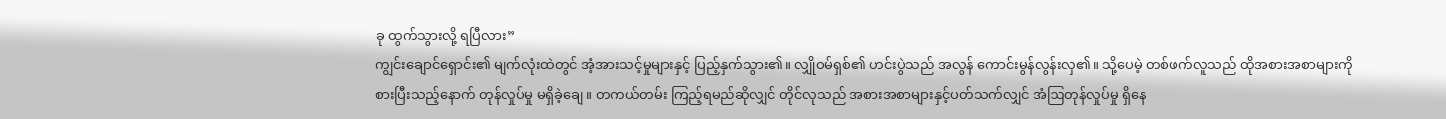ခု ထွက်သွားလို့ ရပြီလား”
ကျွင်းချောင်ရှောင်း၏ မျက်လုံးထဲတွင် အံ့အားသင့်မှုများနှင့် ပြည့်နှက်သွား၏။ လျှိုဝမ်ရှစ်၏ ဟင်းပွဲသည် အလွန် ကောင်းမွန်လွန်းလှ၏။ သို့ပေမဲ့ တစ်ဖက်လူသည် ထိုအစားအစာများကို စားပြီးသည့်နောက် တုန်လှုပ်မှု မရှိခဲ့ချေ။ တကယ်တမ်း ကြည့်ရမည်ဆိုလျှင် တိုင်လုသည် အစားအစာများနှင့်ပတ်သက်လျှင် အံဩတုန်လှုပ်မှု ရှိနေ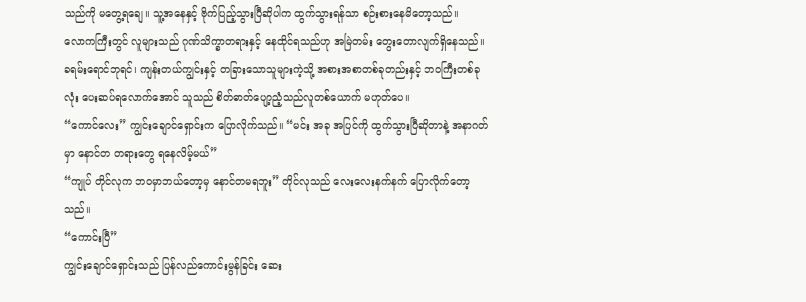သည်ကို မတွေ့ရချေ။ သူ့အနေနှင့် ဗိုက်ပြည့်သွားပြီဆိုပါက ထွက်သွားရန်သာ စဉ်းစားနေမိတော့သည်။
လောကကြီးတွင် လူများသည် ဂုဏ်သိက္ခာတရားနှင့် နေထိုင်ရသည်ဟု အမြဲတမ်း တွေးတောလျက်ရှိနေသည်။ ခရမ်းရောင်ဘုရင်၊ ကျန်းတယ်ကျွင်းနှင့် တခြားသောသူများကဲ့သို့ အစားအစာတစ်ခုတည်းနှင့် ဘဝကြီးတစ်ခုလုံး ပေးဆပ်ရလောက်အောင် သူသည် စိတ်ဓာတ်ပျော့ညံ့သည်လူတစ်ယောက် မဟုတ်ပေ။
“ကောင်လေး” ကျွင်းချောင်ရှောင်းက ပြောလိုက်သည်။ “မင်း အခု အပြင်ကို ထွက်သွားပြီဆိုတာနဲ့ အနာဂတ်မှာ နောင်တ တရားတွေ ရနေလိမ့်မယ်”
“ကျုပ် တိုင်လုက ဘဝမှာဘယ်တော့မှ နောင်တမရဘူး” တိုင်လုသည် လေးလေးနက်နက် ပြောလိုက်တော့သည်။
“ကောင်းပြီ”
ကျွင်းချောင်ရှောင်းသည် ပြန်လည်ကောင်းမွန်ခြင်း ဆေး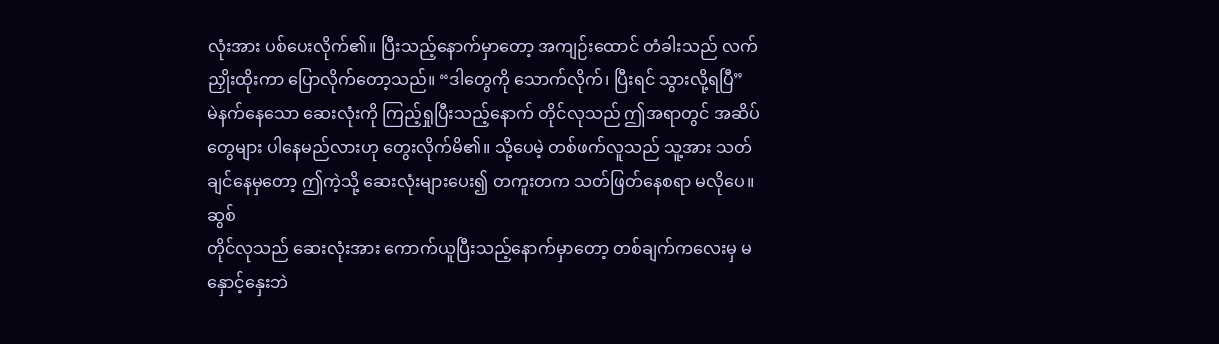လုံးအား ပစ်ပေးလိုက်၏။ ပြီးသည့်နောက်မှာတော့ အကျဉ်းထောင် တံခါးသည် လက်ညှိုးထိုးကာ ပြောလိုက်တော့သည်။ “ဒါတွေကို သောက်လိုက်၊ ပြီးရင် သွားလို့ရပြီ”
မဲနက်နေသော ဆေးလုံးကို ကြည့်ရှုပြီးသည့်နောက် တိုင်လုသည် ဤအရာတွင် အဆိပ်တွေများ ပါနေမည်လားဟု တွေးလိုက်မိ၏။ သို့ပေမဲ့ တစ်ဖက်လူသည် သူ့အား သတ်ချင်နေမှတော့ ဤကဲ့သို့ ဆေးလုံးများပေး၍ တကူးတက သတ်ဖြတ်နေစရာ မလိုပေ။
ဆွစ်
တိုင်လုသည် ဆေးလုံးအား ကောက်ယူပြီးသည့်နောက်မှာတော့ တစ်ချက်ကလေးမှ မနှောင့်နှေးဘဲ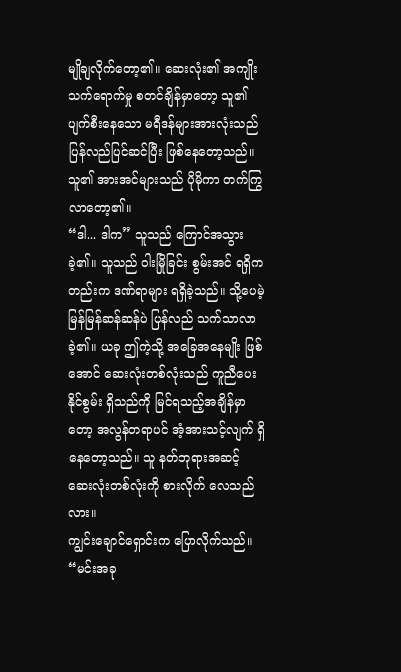မျိုချလိုက်တော့၏။ ဆေးလုံး၏ အကျိုးသက်ရောက်မှု စတင်ချိန်မှာတော့ သူ၏ ပျက်စီးနေသော မရီဒန်များအားလုံးသည် ပြန်လည်ပြင်ဆင်ပြီး ဖြစ်နေတော့သည်။ သူ၏ အားအင်များသည် ပိုမိုကာ တက်ကြွလာတော့၏။
“ဒါ... ဒါက” သူသည် ကြောင်အသွားခဲ့၏။ သူသည် ဝါးမြိုခြင်း စွမ်းအင် ရရှိကတည်းက ဒဏ်ရာများ ရရှိခဲ့သည်။ သို့ပေမဲ့ မြန်မြန်ဆန်ဆန်ပဲ ပြန်လည် သက်သာလာခဲ့၏။ ယခု ဤကဲ့သို့ အခြေအနေမျိုး ဖြစ်အောင် ဆေးလုံးတစ်လုံးသည် ကူညီပေးနိုင်စွမ်း ရှိသည်ကို မြင်ရသည့်အချိန်မှာတော့ အလွန်တရာပင် အံ့အားသင့်လျက် ရှိနေတော့သည်။ သူ နတ်ဘုရားအဆင့် ဆေးလုံးတစ်လုံးကို စားလိုက် လေသည်လား။
ကျွင်းချောင်ရှောင်းက ပြောလိုက်သည်။ “မင်းအခု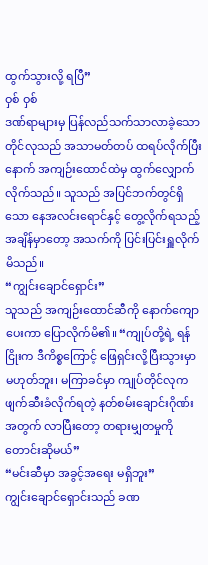ထွက်သွားလို့ ရပြီ”
ဝှစ် ဝှစ်
ဒဏ်ရာများမှ ပြန်လည်သက်သာလာခဲ့သော တိုင်လုသည် အသာမတ်တပ် ထရပ်လိုက်ပြီးနောက် အကျဉ်းထောင်ထဲမှ ထွက်လျှောက်လိုက်သည်။ သူသည် အပြင်ဘက်တွင်ရှိသော နေအလင်းရောင်နှင့် တွေ့လိုက်ရသည့် အချိန်မှာတော့ အသက်ကို ပြင်းပြင်းရှူလိုက်မိသည်။
“ကျွင်းချောင်ရှောင်း”
သူသည် အကျဉ်းထောင်ဆီကို နောက်ကျောပေးကာ ပြောလိုက်မိ၏။ “ကျုပ်တို့ရဲ့ ရန်ငြိုးက ဒီကိစ္စကြောင့် ဖြေရှင်းလို့ပြီးသွားမှာ မဟုတ်ဘူး၊ မကြာခင်မှာ ကျုပ်တိုင်လုက ဖျက်ဆီးခံလိုက်ရတဲ့ နတ်စမ်းချောင်းဂိုဏ်းအတွက် လာပြီးတော့ တရားမျှတမှုကို တောင်းဆိုမယ်”
“မင်းဆီမှာ အခွင့်အရေး မရှိဘူး”
ကျွင်းချောင်ရှောင်းသည် ခဏ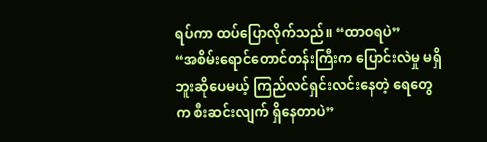ရပ်ကာ ထပ်ပြောလိုက်သည်။ “ထာဝရပဲ”
“အစိမ်းရောင်တောင်တန်းကြီးက ပြောင်းလဲမှု မရှိဘူးဆိုပေမယ့် ကြည်လင်ရှင်းလင်းနေတဲ့ ရေတွေက စီးဆင်းလျက် ရှိနေတာပဲ”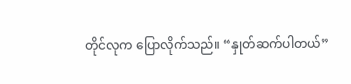တိုင်လုက ပြောလိုက်သည်။ “နှုတ်ဆက်ပါတယ်”